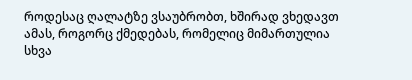როდესაც ღალატზე ვსაუბრობთ, ხშირად ვხედავთ ამას, როგორც ქმედებას, რომელიც მიმართულია სხვა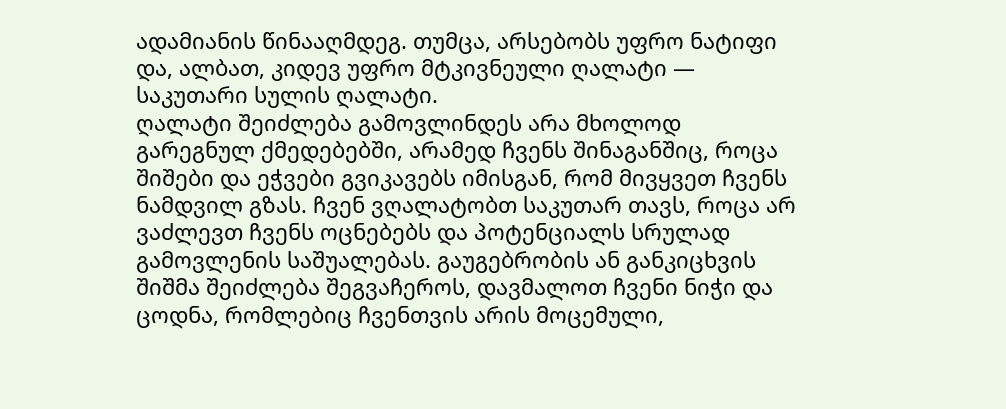ადამიანის წინააღმდეგ. თუმცა, არსებობს უფრო ნატიფი და, ალბათ, კიდევ უფრო მტკივნეული ღალატი — საკუთარი სულის ღალატი.
ღალატი შეიძლება გამოვლინდეს არა მხოლოდ გარეგნულ ქმედებებში, არამედ ჩვენს შინაგანშიც, როცა შიშები და ეჭვები გვიკავებს იმისგან, რომ მივყვეთ ჩვენს ნამდვილ გზას. ჩვენ ვღალატობთ საკუთარ თავს, როცა არ ვაძლევთ ჩვენს ოცნებებს და პოტენციალს სრულად გამოვლენის საშუალებას. გაუგებრობის ან განკიცხვის შიშმა შეიძლება შეგვაჩეროს, დავმალოთ ჩვენი ნიჭი და ცოდნა, რომლებიც ჩვენთვის არის მოცემული,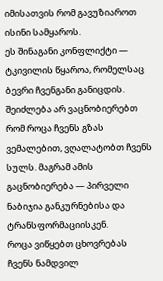იმისათვის რომ გავუზიაროთ ისინი სამყაროს.
ეს შინაგანი კონფლიქტი — ტკივილის წყაროა, რომელსაც ბევრი ჩვენგანი განიცდის. შეიძლება არ ვაცნობიერებთ რომ როცა ჩვენს გზას ვემალებით, ვღალატობთ ჩვენს სულს. მაგრამ ამის გაცნობიერება — პირველი ნაბიჯია განკურნებისა და ტრანსფორმაციისკენ.
როცა ვიწყებთ ცხოვრებას ჩვენს ნამდვილ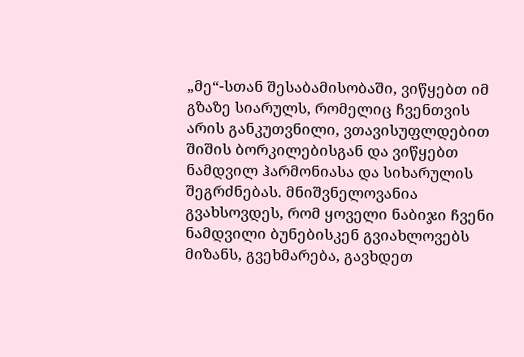„მე“-სთან შესაბამისობაში, ვიწყებთ იმ გზაზე სიარულს, რომელიც ჩვენთვის არის განკუთვნილი, ვთავისუფლდებით შიშის ბორკილებისგან და ვიწყებთ ნამდვილ ჰარმონიასა და სიხარულის შეგრძნებას. მნიშვნელოვანია გვახსოვდეს, რომ ყოველი ნაბიჯი ჩვენი ნამდვილი ბუნებისკენ გვიახლოვებს მიზანს, გვეხმარება, გავხდეთ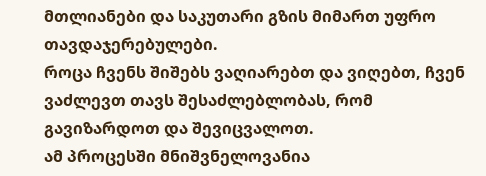მთლიანები და საკუთარი გზის მიმართ უფრო თავდაჯერებულები.
როცა ჩვენს შიშებს ვაღიარებთ და ვიღებთ, ჩვენ ვაძლევთ თავს შესაძლებლობას, რომ გავიზარდოთ და შევიცვალოთ.
ამ პროცესში მნიშვნელოვანია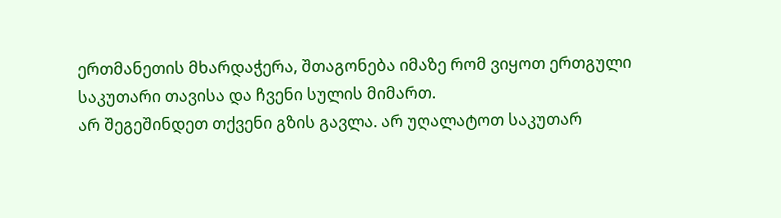ერთმანეთის მხარდაჭერა, შთაგონება იმაზე რომ ვიყოთ ერთგული საკუთარი თავისა და ჩვენი სულის მიმართ.
არ შეგეშინდეთ თქვენი გზის გავლა. არ უღალატოთ საკუთარ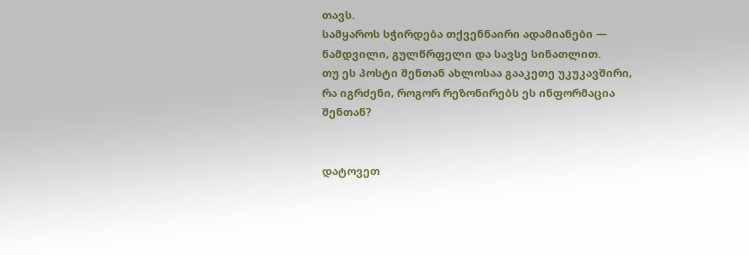თავს.
სამყაროს სჭირდება თქვენნაირი ადამიანები — ნამდვილი, გულწრფელი და სავსე სინათლით.
თუ ეს პოსტი შენთან ახლოსაა გააკეთე უკუკავშირი, რა იგრძენი, როგორ რეზონირებს ეს ინფორმაცია შენთან?


დატოვეთ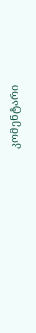კომენტარი